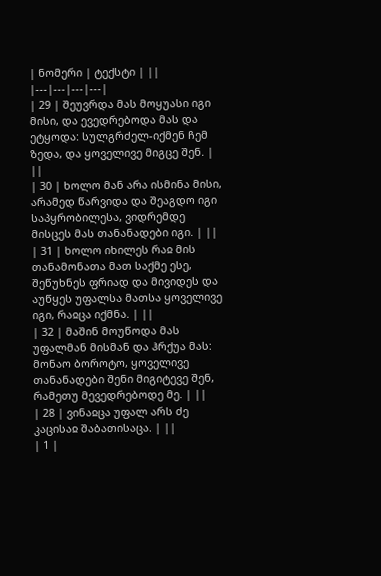| ნომერი | ტექსტი | ||
|---|---|---|---|
| 29 | შეუვრდა მას მოყუასი იგი მისი, და ევედრებოდა მას და ეტყოდა: სულგრძელ-იქმენ ჩემ ზედა, და ყოველივე მიგცე შენ. | ||
| 30 | ხოლო მან არა ისმინა მისი, არამედ წარვიდა და შეაგდო იგი საპყრობილესა, ვიდრემდე მისცეს მას თანანადები იგი. | ||
| 31 | ხოლო იხილეს რაჲ მის თანამონათა მათ საქმე ესე, შეწუხნეს ფრიად და მივიდეს და აუწყეს უფალსა მათსა ყოველივე იგი, რაჲცა იქმნა. | ||
| 32 | მაშინ მოუწოდა მას უფალმან მისმან და ჰრქუა მას: მონაო ბოროტო, ყოველივე თანანადები შენი მიგიტევე შენ, რამეთუ მევედრებოდე მე. | ||
| 28 | ვინაჲცა უფალ არს ძე კაცისაჲ შაბათისაცა. | ||
| 1 |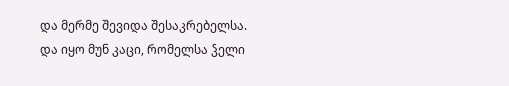და მერმე შევიდა შესაკრებელსა. და იყო მუნ კაცი, რომელსა ჴელი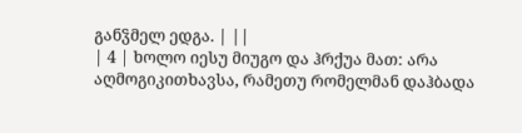განჴმელ ედგა. | ||
| 4 | ხოლო იესუ მიუგო და ჰრქუა მათ: არა აღმოგიკითხავსა, რამეთუ რომელმან დაჰბადა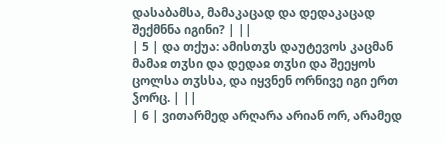დასაბამსა, მამაკაცად და დედაკაცად შექმნნა იგინი? | ||
| 5 | და თქუა: ამისთჳს დაუტევოს კაცმან მამაჲ თჳსი და დედაჲ თჳსი და შეეყოს ცოლსა თჳსსა, და იყვნენ ორნივე იგი ერთ ჴორც. | ||
| 6 | ვითარმედ არღარა არიან ორ, არამედ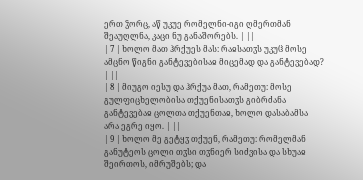ერთ ჴორც, აწ უკუე რომელნი-იგი ღმერთმან შეაუღლნა, კაცი ნუ განაშორებს. | ||
| 7 | ხოლო მათ ჰრქუეს მას: რაჲსათჳს უკუჱ მოსე ამცნო წიგნი განტევებისაჲ მიცემად და განტევებად? | ||
| 8 | მიუგო იესუ და ჰრქუა მათ, რამეთუ: მოსე გულფიცხელობისა თქუენისათჳს გიბრძანა განტევებაჲ ცოლთა თქუენთაჲ, ხოლო დასაბამსა არა ეგრე იყო. | ||
| 9 | ხოლო მე გეტყჳ თქუენ, რამეთუ: რომელმან განუტეოს ცოლი თჳსი თჳნიერ სიძვისა და სხუაჲ შეირთოს, იმრუშებს; და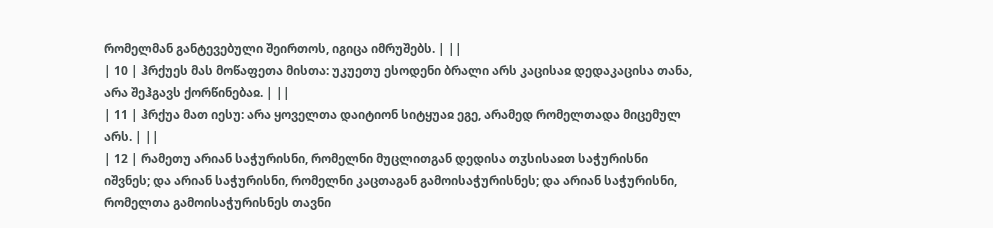რომელმან განტევებული შეირთოს, იგიცა იმრუშებს. | ||
| 10 | ჰრქუეს მას მოწაფეთა მისთა: უკუეთუ ესოდენი ბრალი არს კაცისაჲ დედაკაცისა თანა, არა შეჰგავს ქორწინებაჲ. | ||
| 11 | ჰრქუა მათ იესუ: არა ყოველთა დაიტიონ სიტყუაჲ ეგე, არამედ რომელთადა მიცემულ არს. | ||
| 12 | რამეთუ არიან საჭურისნი, რომელნი მუცლითგან დედისა თჳსისაჲთ საჭურისნი იშვნეს; და არიან საჭურისნი, რომელნი კაცთაგან გამოისაჭურისნეს; და არიან საჭურისნი, რომელთა გამოისაჭურისნეს თავნი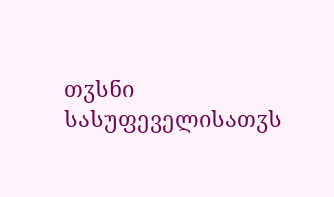თჳსნი სასუფეველისათჳს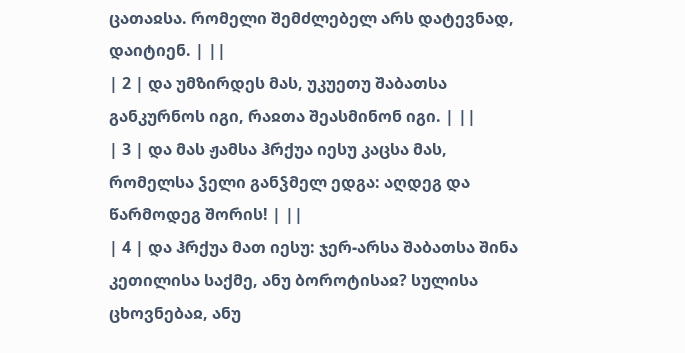ცათაჲსა. რომელი შემძლებელ არს დატევნად, დაიტიენ. | ||
| 2 | და უმზირდეს მას, უკუეთუ შაბათსა განკურნოს იგი, რაჲთა შეასმინონ იგი. | ||
| 3 | და მას ჟამსა ჰრქუა იესუ კაცსა მას, რომელსა ჴელი განჴმელ ედგა: აღდეგ და წარმოდეგ შორის! | ||
| 4 | და ჰრქუა მათ იესუ: ჯერ-არსა შაბათსა შინა კეთილისა საქმე, ანუ ბოროტისაჲ? სულისა ცხოვნებაჲ, ანუ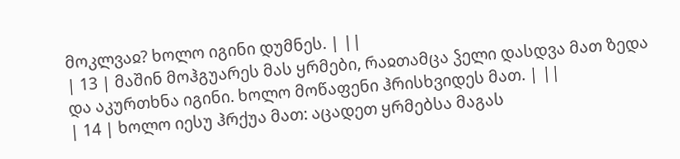მოკლვაჲ? ხოლო იგინი დუმნეს. | ||
| 13 | მაშინ მოჰგუარეს მას ყრმები, რაჲთამცა ჴელი დასდვა მათ ზედა და აკურთხნა იგინი. ხოლო მოწაფენი ჰრისხვიდეს მათ. | ||
| 14 | ხოლო იესუ ჰრქუა მათ: აცადეთ ყრმებსა მაგას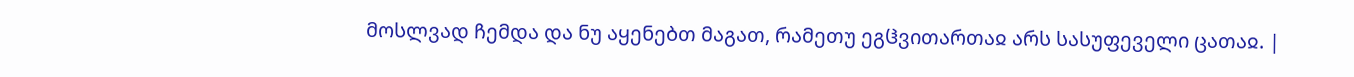მოსლვად ჩემდა და ნუ აყენებთ მაგათ, რამეთუ ეგჱვითართაჲ არს სასუფეველი ცათაჲ. |